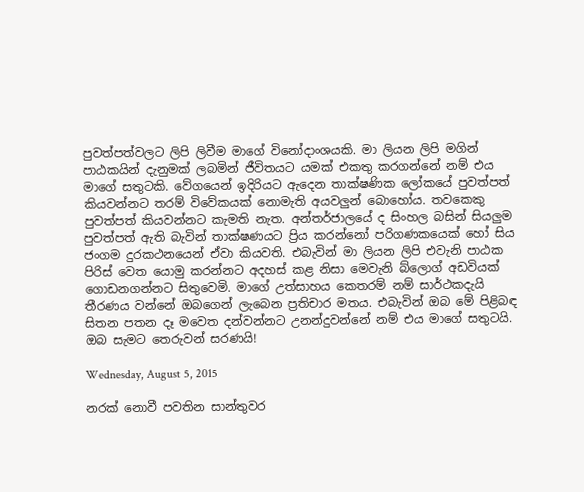පුවත්පත්වලට ලිපි ලිවීම මාගේ විනෝදාංශයකි. මා ලියන ලිපි මගින් පාඨකයින් දැනුමක් ලබමින් ජීවිතයට යමක් එකතු කරගන්නේ නම් එය මාගේ සතුටකි. වේගයෙන් ඉදිරියට ඇදෙන තාක්ෂණික ලෝකයේ පුවත්පත් කියවන්නට තරම් විවේකයක් නොමැති අයවලුන් බොහෝය. තවකෙකු පුවත්පත් කියවන්නට කැමති නැත. අන්තර්ජාලයේ ද සිංහල බසින් සියලුම පුවත්පත් ඇති බැවින් තාක්ෂණයට ප්‍රිය කරන්නෝ පරිගණකයෙක් හෝ සිය ජංගම දුරකථනයෙන් ඒවා කියවති. එබැවින් මා ලියන ලිපි එවැනි පාඨක පිරිස් වෙත යොමු කරන්නට අදහස් කළ නිසා මෙවැනි බ්ලොග් අඩවියක් ගොඩනගන්නට සිතුවෙමි. මාගේ උත්සාහය කෙතරම් නම් සාර්ථකදැයි තීරණය වන්නේ ඔබගෙන් ලැබෙන ප්‍රතිචාර මතය. එබැවින් ඔබ මේ පිළිබඳ සිතන පතන දෑ මවෙත දන්වන්නට උනන්දුවන්නේ නම් එය මාගේ සතුටයි. ඔබ සැමට තෙරුවන් සරණයි!

Wednesday, August 5, 2015

නරක් නොවී පවතින සාන්තුවර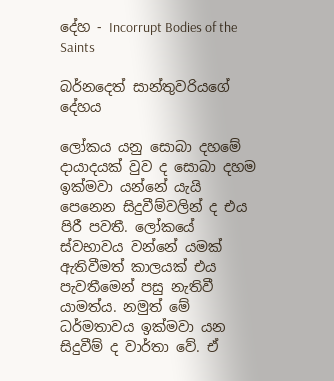දේහ - Incorrupt Bodies of the Saints

බර්නදෙත් සාන්තුවරියගේ දේහය

ලෝකය යනු සොබා දහමේ දායාදයක් වුව ද සොබා දහම ඉක්මවා යන්නේ යැයි පෙනෙන සිදුවීම්වලින් ද එය පිරී පවතී. ලෝකයේ ස්වභාවය වන්නේ යමක් ඇතිවීමත් කාලයක් එය පැවතීමෙන් පසු නැතිවී යාමත්ය. නමුත් මේ ධර්මතාවය ඉක්මවා යන සිදුවීම් ද වාර්තා වේ. ඒ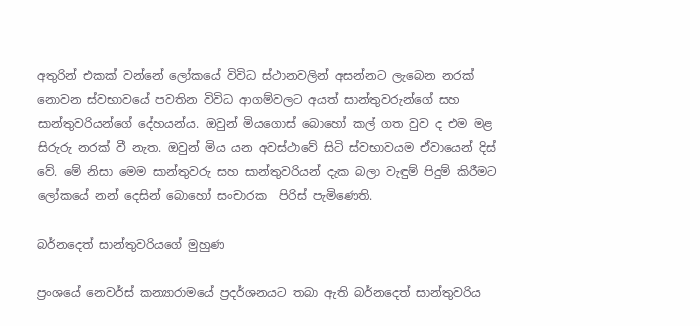අතුරින් එකක් වන්නේ ලෝකයේ විවිධ ස්ථානවලින් අසන්නට ලැබෙන නරක් නොවන ස්වභාවයේ පවතින විවිධ ආගම්වලට අයත් සාන්තුවරුන්ගේ සහ සාන්තුවරියන්ගේ දේහයන්ය. ඔවුන් මියගොස් බොහෝ කල් ගත වුව ද එම මළ සිරුරු නරක් වී නැත. ඔවුන් මිය යන අවස්ථාවේ සිටි ස්වභාවයම ඒවායෙන් දිස් වේ. මේ නිසා මෙම සාන්තුවරු සහ සාන්තුවරියන් දැක බලා වැඳුම් පිදුම් කිරීමට ලෝකයේ නන් දෙසින් බොහෝ සංචාරක  පිරිස් පැමිණෙති.

බර්නදෙත් සාන්තුවරියගේ මුහුණ

ප්‍රංශයේ නෙවර්ස් කන්‍යාරාමයේ ප්‍රදර්ශනයට තබා ඇති බර්නදෙත් සාන්තුවරිය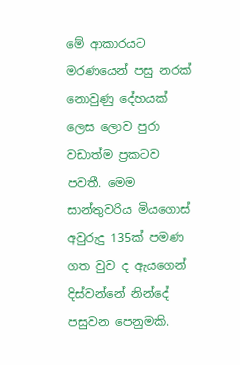මේ ආකාරයට මරණයෙන් පසු නරක් නොවුණු දේහයක් ලෙස ලොව පුරා වඩාත්ම ප්‍රකටව පවතී. මෙම සාන්තුවරිය මියගොස් අවුරුදු 135ක් පමණ ගත වුව ද ඇයගෙන් දිස්වන්නේ නින්දේ පසුවන පෙනුමකි.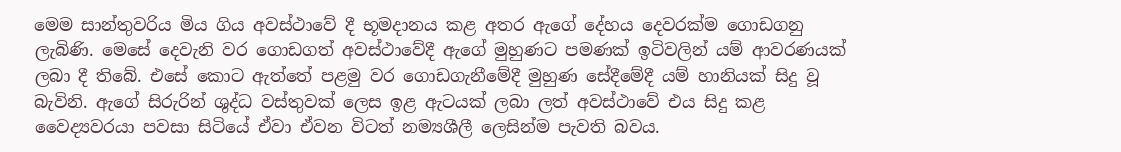මෙම සාන්තුවරිය මිය ගිය අවස්ථාවේ දී භූමදානය කළ අතර ඇගේ දේහය දෙවරක්ම ගොඩගනු ලැබිණි. මෙසේ දෙවැනි වර ගොඩගත් අවස්ථාවේදී ඇගේ මුහුණට පමණක් ඉටිවලින් යම් ආවරණයක් ලබා දී තිබේ. එසේ කොට ඇත්තේ පළමු වර ගොඩගැනීමේදී මුහුණ සේදීමේදී යම් හානියක් සිදු වූ බැවිනි. ඇගේ සිරුරින් ශුද්ධ වස්තුවක් ලෙස ඉළ ඇටයක් ලබා ලත් අවස්ථාවේ එය සිදු කළ වෛද්‍යවරයා පවසා සිටියේ ඒවා ඒවන විටත් නම්‍යශීලී ලෙසින්ම පැවති බවය.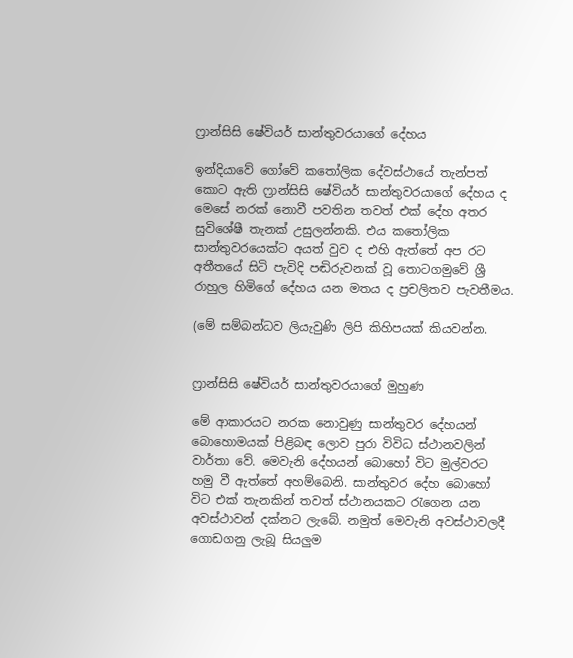ෆ්‍රාන්සිසි ෂේවියර් සාන්තුවරයාගේ දේහය

ඉන්දියාවේ ගෝවේ කතෝලික දේවස්ථායේ තැන්පත් කොට ඇති ෆ්‍රාන්සිසි ෂේවියර් සාන්තුවරයාගේ දේහය ද මෙසේ නරක් නොවී පවතින තවත් එක් දේහ අතර සුවිශේෂී තැනක් උසුලන්නකි. එය කතෝලික සාන්තුවරයෙක්ට අයත් වුව ද එහි ඇත්තේ අප රට අතීතයේ සිටි පැවිදි පඬිරුවනක් වූ තොටගමුවේ ශ්‍රී රාහුල හිමිගේ දේහය යන මතය ද ප්‍රචලිතව පැවතීමය.

(මේ සම්බන්ධව ලියැවුණි ලිපි කිහිපයක් කියවන්න.


ෆ්‍රාන්සිසි ෂේවියර් සාන්තුවරයාගේ මුහුණ

මේ ආකාරයට නරක නොවුණු සාන්තුවර දේහයන් බොහොමයක් පිළිබඳ ලොව පුරා විවිධ ස්ථානවලින් වාර්තා වේ. මෙවැනි දේහයන් බොහෝ විට මුල්වරට හමු වී ඇත්තේ අහම්බෙනි. සාන්තුවර දේහ බොහෝ විට එක් තැනකින් තවත් ස්ථානයකට රැගෙන යන අවස්ථාවන් දක්නට ලැබේ. නමුත් මෙවැනි අවස්ථාවලදී ගොඩගනු ලැබූ සියලුම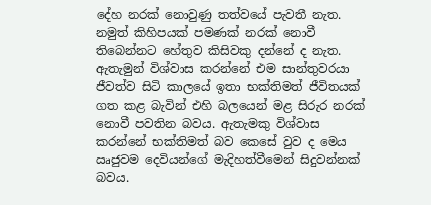දේහ නරක් නොවුණු තත්වයේ පැවතී නැත. නමුත් කිහිපයක් පමණක් නරක් නොවී තිබෙන්නට හේතුව කිසිවකු දන්නේ ද නැත. ඇතැමුන් විශ්වාස කරන්නේ එම සාන්තුවරයා ජීවත්ව සිටි කාලයේ ඉතා භක්තිමත් ජීවිතයක් ගත කළ බැවින් එහි බලයෙන් මළ සිරුර නරක් නොවී පවතින බවය. ඇතැමකු විශ්වාස කරන්නේ භක්තිමත් බව කෙසේ වුව ද මෙය ඍජුවම දෙවියන්ගේ මැදිහත්වීමෙන් සිදුවන්නක් බවය.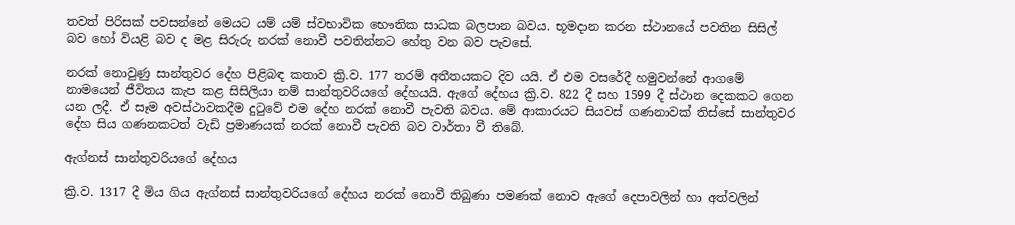තවත් පිරිසක් පවසන්නේ මෙයට යම් යම් ස්වභාවික භෞතික සාධක බලපාන බවය. භූමදාන කරන ස්ථානයේ පවතින සිසිල් බව හෝ වියළි බව ද මළ සිරුරු නරක් නොවී පවතින්නට හේතු වන බව පැවසේ.

නරක් නොවුණු සාන්තුවර දේහ පිළිබඳ කතාව ක්‍රි.ව. 177 තරම් අතීතයකට දිව යයි. ඒ එම වසරේදී හමුවන්නේ ආගමේ නාමයෙන් ජීවිතය කැප කළ සිසිලියා නම් සාන්තුවරියගේ දේහයයි. ඇගේ දේහය ක්‍රි.ව. 822 දී සහ 1599 දී ස්ථාන දෙකකට ගෙන යන ලදී. ඒ සෑම අවස්ථාවකදීම දුටුවේ එම දේහ නරක් නොවී පැවති බවය. මේ ආකාරයට සියවස් ගණනාවක් තිස්සේ සාන්තුවර දේහ සිය ගණනකටත් වැඩි ප්‍රමාණයක් නරක් නොවී පැවති බව වාර්තා වී තිබේ.

ඇග්නස් සාන්තුවරියගේ දේහය

ක්‍රි.ව. 1317 දී මිය ගිය ඇග්නස් සාන්තුවරියගේ දේහය නරක් නොවී තිබුණා පමණක් නොව ඇගේ දෙපාවලින් හා අත්වලින්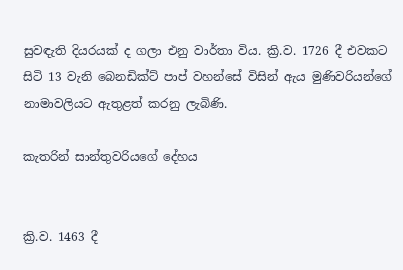සුවඳැති දියරයක් ද ගලා එනු වාර්තා විය. ක්‍රි.ව. 1726 දී එවකට සිටි 13 වැනි බෙනඩික්ට් පාප් වහන්සේ විසින් ඇය මුණිවරියන්ගේ නාමාවලියට ඇතුළත් කරනු ලැබිණි.

කැතරින් සාන්තුවරියගේ දේහය


ක්‍රි.ව. 1463 දී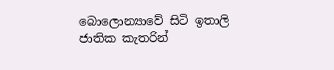බොලොන්‍යාවේ සිටි ඉතාලි ජාතික කැතරින්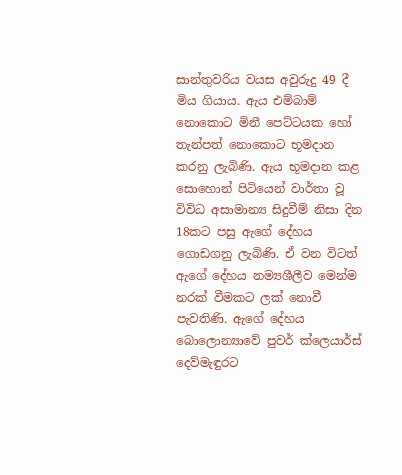සාන්තුවරිය වයස අවුරුදු 49 දී මිය ගියාය. ඇය එම්බාම් නොකොට මිනී පෙට්ටයක හෝ තැන්පත් නොකොට භූමදාන කරනු ලැබිණි. ඇය භූමදාන කළ සොහොන් පිටියෙන් වාර්තා වූ විවිධ අසාමාන්‍ය සිදුවීම් නිසා දින 18කට පසු ඇගේ දේහය ගොඩගනු ලැබිණි. ඒ වන විටත් ඇගේ දේහය නම්‍යශීලීව මෙන්ම නරක් වීමකට ලක් නොවී පැවතිණි. ඇගේ දේහය බොලොන්‍යාවේ පුවර් ක්ලෙයාර්ස් දෙව්මැඳුරට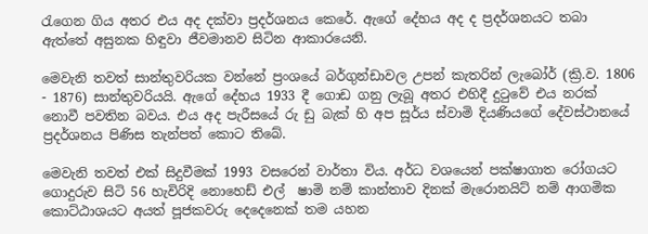රැගෙන ගිය අතර එය අද දක්වා ප්‍රදර්ශනය කෙරේ. ඇගේ දේහය අද ද ප්‍රදර්ශනයට තබා ඇත්තේ අසුනක හිඳුවා ජීවමානව සිටින ආකාරයෙනි.

මෙවැනි තවත් සාන්තුවරියක වන්නේ ප්‍රංශයේ බර්ගුන්ඩාවල උපන් කැතරින් ලැබෝර් (ක්‍රි.ව. 1806 - 1876) සාන්තුවරියයි. ඇගේ දේහය 1933 දී ගොඩ ගනු ලැබූ අතර එහිදී දුටුවේ එය නරක් නොවී පවතින බවය. එය අද පැරීසයේ රු ඩු බැක් හි අප සූර්ය ස්වාමි දියණියගේ දේවස්ථානයේ ප්‍රදර්ශනය පිණිස තැන්පත් කොට තිබේ.

මෙවැනි තවත් එක් සිදුවීමක් 1993 වසරෙන් වාර්තා විය. අර්ධ වශයෙන් පක්ෂාගාත රෝගයට ගොදුරුව සිටි 56 හැවිරිදි නොහෙඩ් එල්  ෂාමි නම් කාන්තාව දිනක් මැරොනයිට් නම් ආගමික කොට්ඨාශයට අයත් පූජකවරු දෙදෙනෙක් තම යහන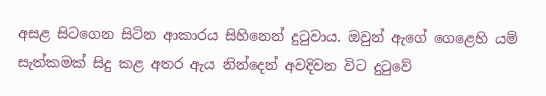අසළ සිටගෙන සිටින ආකාරය සිහිනෙන් දුටුවාය. ඔවුන් ඇගේ ගෙළෙහි යම් සැත්කමක් සිදු කළ අතර ඇය නින්දෙන් අවදිවන විට දුටුවේ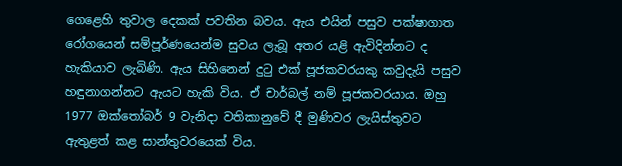ගෙළෙහි තුවාල දෙකක් පවතින බවය. ඇය එයින් පසුව පක්ෂාගාත රෝගයෙන් සම්පූර්ණයෙන්ම සුවය ලැබූ අතර යළි ඇවිදින්නට ද හැකියාව ලැබිණි. ඇය සිහිනෙන් දුටු එක් පූජකවරයකු කවුදැයි පසුව හඳුනාගන්නට ඇයට හැකි විය. ඒ චාර්බල් නම් පූජකවරයාය. ඔහු 1977 ඔක්තෝබර් 9 වැනිදා වතිකානුවේ දී මුණිවර ලැයිස්තුවට ඇතුළත් කළ සාන්තුවරයෙක් විය.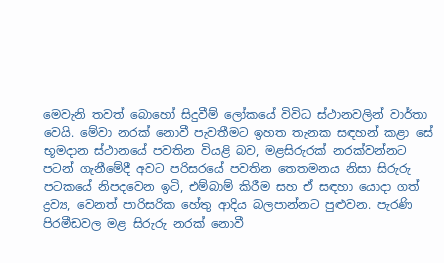මෙවැනි තවත් බොහෝ සිදුවීම් ලෝකයේ විවිධ ස්ථානවලින් වාර්තා වෙයි. මේවා නරක් නොවී පැවතීමට ඉහත තැනක සඳහන් කළා සේ භූමදාන ස්ථානයේ පවතින වියළි බව, මළසිරුරක් නරක්වන්නට පටන් ගැනීමේදී අවට පරිසරයේ පවතින තෙතමනය නිසා සිරුරු පටකයේ නිපදවෙන ඉටි, එම්බාම් කිරීම සහ ඒ සඳහා යොදා ගත් ද්‍රව්‍ය, වෙනත් පාරිසරික හේතු ආදිය බලපාන්නට පුළුවන. පැරණි පිරමීඩවල මළ සිරුරු නරක් නොවී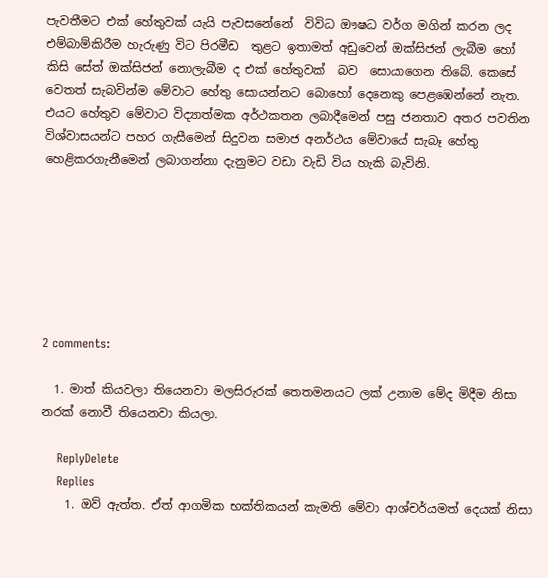පැවතීමට එක් හේතුවක් යැයි පැවසනේනේ  විවිධ ඖෂධ වර්ග මගින් කරන ලද එම්බාම්කිරීම හැරුණු විට පිරමීඩ  තුළට ඉතාමත් අඩුවෙන් ඔක්සිජන් ලැබීම හෝ කිසි සේත් ඔක්සිජන් නොලැබීම ද එක් හේතුවක්  බව  සොයාගෙන තිබේ. කෙසේ වෙතත් සැබවින්ම මේවාට හේතු සොයන්නට බොහෝ දෙනෙකු පෙළඹෙන්නේ නැත. එයට හේතුව මේවාට විද්‍යාත්මක අර්ථකතන ලබාදීමෙන් පසු ජනතාව අතර පවතින විශ්වාසයන්ට පහර ගැසීමෙන් සිදුවන සමාජ අනර්ථය මේවායේ සැබෑ හේතු හෙළිකරගැනීමෙන් ලබාගන්නා දැනුමට වඩා වැඩි විය හැකි බැවිනි.







2 comments:

  1. මාත් කියවලා තියෙනවා මලසිරුරක් තෙතමනයට ලක් උනාම මේද මිදීම නිසා නරක් නොවී තියෙනවා කියලා.

    ReplyDelete
    Replies
    1. ඔව් ඇත්ත. ඒත් ආගමික භක්තිකයන් කැමති මේවා ආශ්චර්යමත් දෙයක් නිසා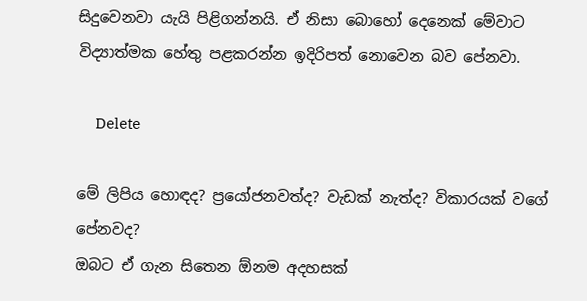සිදුවෙනවා යැයි පිළිගන්නයි. ඒ නිසා බොහෝ දෙනෙක් මේවාට විද්‍යාත්මක හේතු පළකරන්න ඉදිරිපත් නොවෙන බව පේනවා.

      Delete

මේ ලිපිය හොඳද? ප්‍රයෝජනවත්ද? වැඩක් නැත්ද? විකාරයක් වගේ පේනවද?
ඔබට ඒ ගැන සිතෙන ඕනම අදහසක්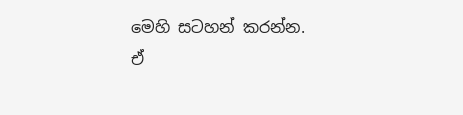මෙහි සටහන් කරන්න.
ඒ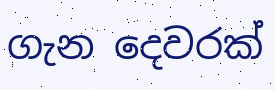ගැන දෙවරක්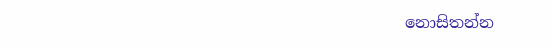නොසිතන්න